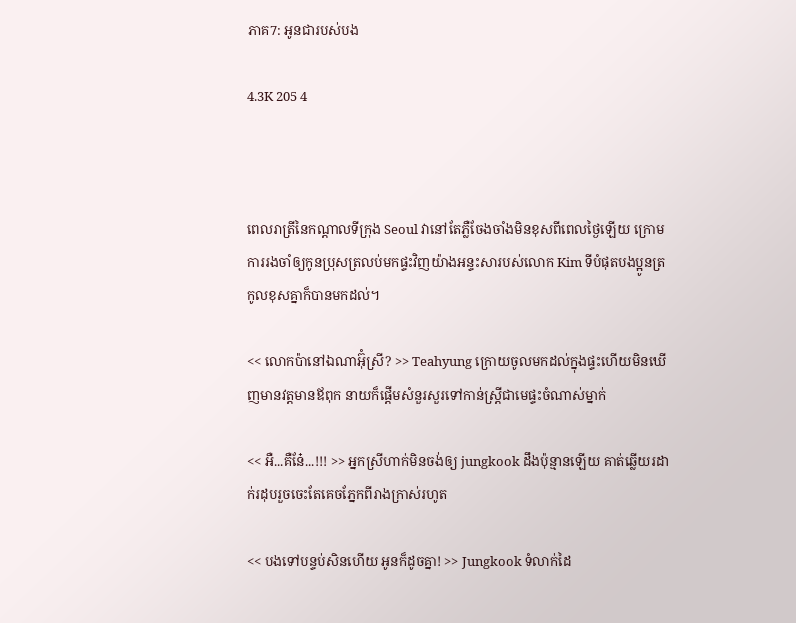ភាគ7: អូនជារបស់បង

4.3K 205 4



ពេលរាត្រីនៃកណ្តាលទីក្រុង Seoul វានៅតែភ្លឺចែងចាំងមិនខុសពីពេលថ្ងៃឡើយ ក្រោមការរងចាំឲ្យកូនប្រុសត្រលប់មកផ្ទះវិញយ៉ាងអន្ទះសារបស់លោក Kim ទីបំផុតបងប្អូនត្រកូលខុសគ្នាក៏បានមកដល់។

<< លោកប៉ានៅឯណាអ៊ុំស្រី? >> Teahyung ក្រោយចូលមកដល់ក្នុងផ្ទះហើយមិនឃើញមានវត្តមានឪពុក នាយក៏ផ្តើមសំនួរសួរទៅកាន់ស្ត្រីជាមេផ្ទះចំណាស់ម្នាក់

<< អឺ...គឺនែ៎...!!! >> អ្នកស្រីហាក់មិនចង់ឲ្យ jungkook ដឹងប៉ុន្មានឡើយ គាត់ឆ្លើយរដាក់រដុបរួចចេះតែគេចភ្នែកពីរាងក្រាស់រហូត

<< បងទៅបន្ទប់សិនហើយ អូនក៏ដូចគ្នា! >> Jungkook ទំលាក់ដៃ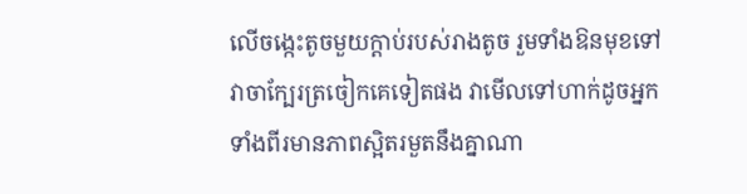លើចង្កេះតូចមួយក្តាប់របស់រាងតូច រួមទាំងឱនមុខទៅវាចាក្បែរត្រចៀកគេទៀតផង វាមើលទៅហាក់ដូចអ្នកទាំងពីរមានភាពស្អិតរមួតនឹងគ្នាណា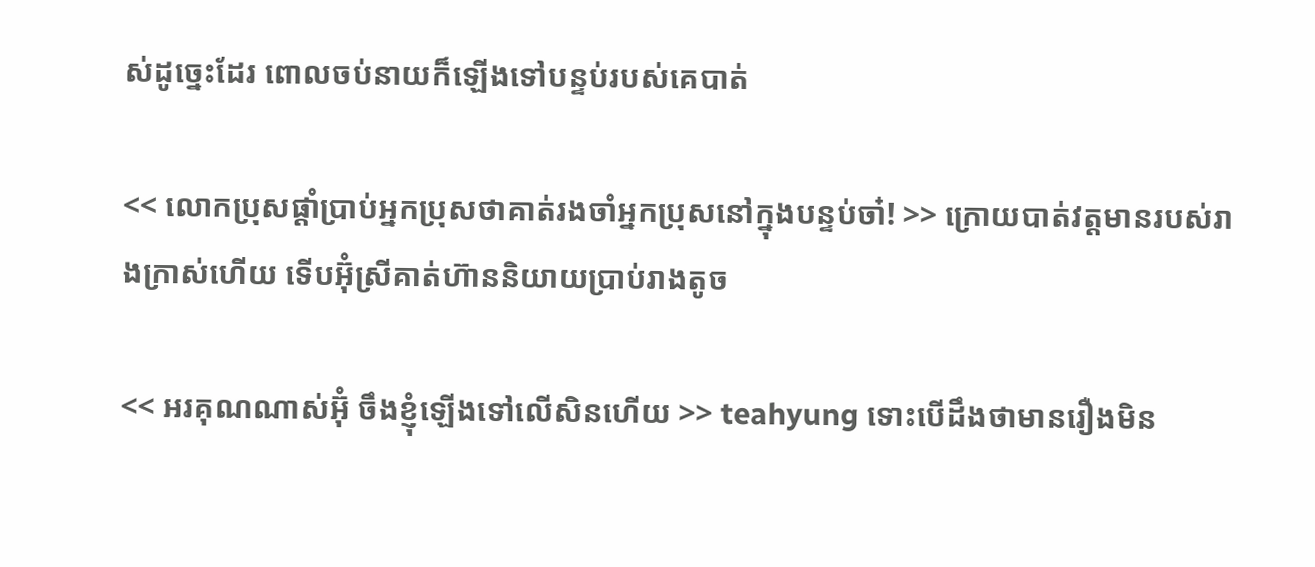ស់ដូច្នេះដែរ ពោលចប់នាយក៏ឡើងទៅបន្ទប់របស់គេបាត់

<< លោកប្រុសផ្តាំប្រាប់អ្នកប្រុសថាគាត់រងចាំអ្នកប្រុសនៅក្នុងបន្ទប់ចា៎! >> ក្រោយបាត់វត្តមានរបស់រាងក្រាស់ហើយ ទើបអ៊ុំស្រីគាត់ហ៊ាននិយាយប្រាប់រាងតូច

<< អរគុណណាស់អ៊ុំ ចឹងខ្ញុំឡើងទៅលើសិនហើយ >> teahyung ទោះបើដឹងថាមានរឿងមិន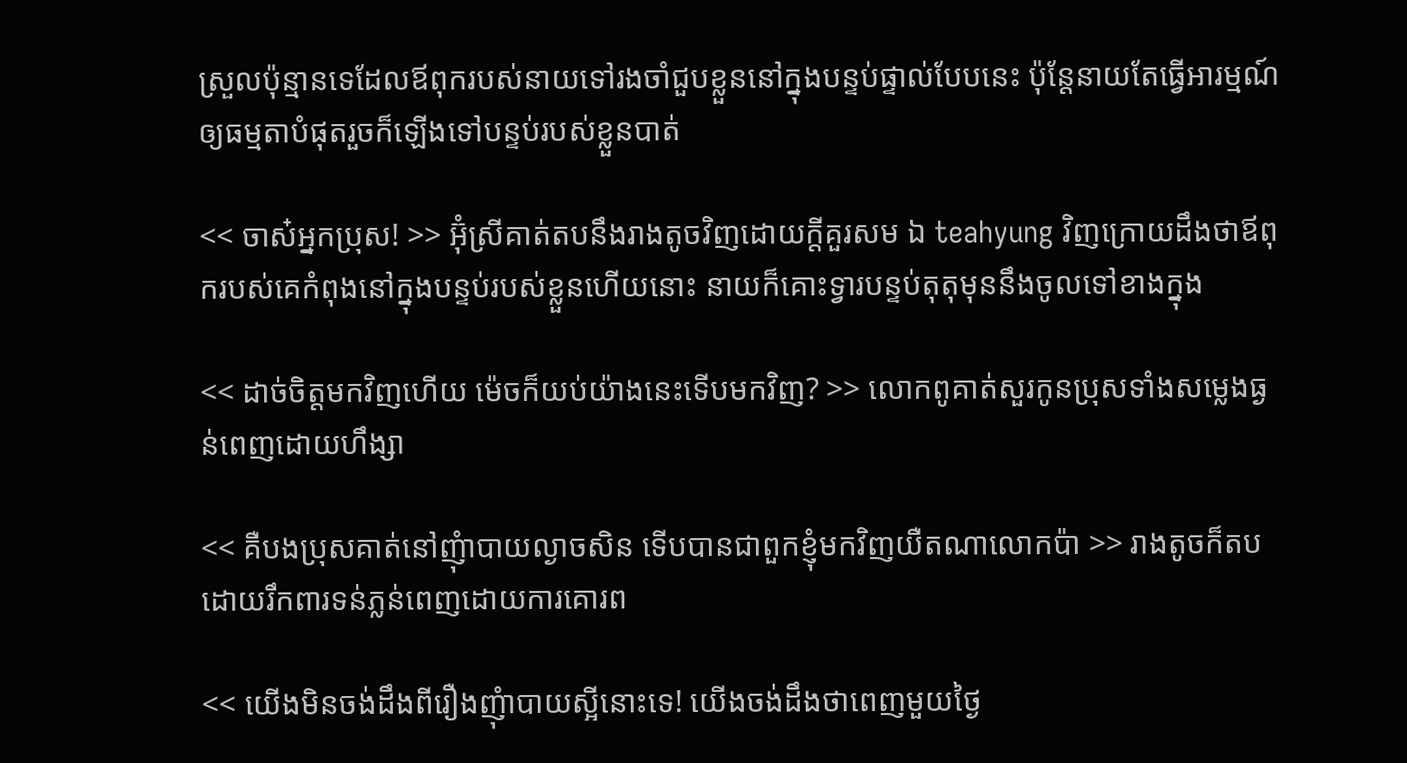ស្រួលប៉ុន្មានទេដែលឪពុករបស់នាយទៅរងចាំជួបខ្លួននៅក្នុងបន្ទប់ផ្ទាល់បែបនេះ ប៉ុន្តែនាយតែធ្វើអារម្មណ៍ឲ្យធម្មតាបំផុតរួចក៏ឡើងទៅបន្ទប់របស់ខ្លួនបាត់

<< ចាស៎អ្នកប្រុស! >> អ៊ុំស្រីគាត់តបនឹងរាងតូចវិញដោយក្តីគួរសម ឯ teahyung វិញក្រោយដឹងថាឪពុករបស់គេកំពុងនៅក្នុងបន្ទប់របស់ខ្លួនហើយនោះ នាយក៏គោះទ្វារបន្ទប់តុតុមុននឹងចូលទៅខាងក្នុង

<< ដាច់ចិត្តមកវិញហើយ ម៉េចក៏យប់យ៉ាងនេះទើបមកវិញ? >> លោកពូគាត់សួរកូនប្រុសទាំងសម្លេងធ្ងន់ពេញដោយហឹង្សា

<< គឺបងប្រុសគាត់នៅញុំាបាយល្ងាចសិន ទើបបានជាពួកខ្ញុំមកវិញយឺតណាលោកប៉ា >> រាងតូចក៏តបដោយរឹកពារទន់ភ្លន់ពេញដោយការគោរព

<< យើងមិនចង់ដឹងពីរឿងញុំាបាយស្អីនោះទេ! យើងចង់ដឹងថាពេញមួយថ្ងៃ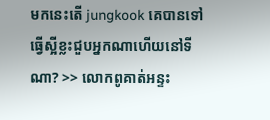មកនេះតើ jungkook គេបានទៅធ្វើស្អីខ្លះជួបអ្នកណាហើយនៅទីណា? >> លោកពូគាត់អន្ទះ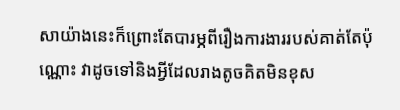សាយ៉ាងនេះក៏ព្រោះតែបារម្ភពីរឿងការងាររបស់គាត់តែប៉ុណ្ណោះ វាដូចទៅនិងអ្វីដែលរាងតូចគិតមិនខុស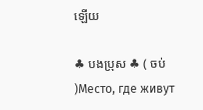ឡើយ

♣ បងប្រុស ♣ ( ចប់ )Место, где живут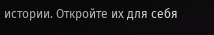истории. Откройте их для себя